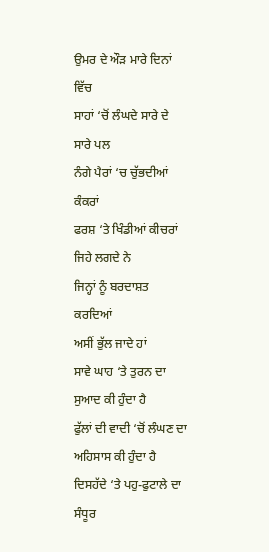ਉਮਰ ਦੇ ਔੜ ਮਾਰੇ ਦਿਨਾਂ ਵਿੱਚ
ਸਾਹਾਂ ‘ਚੋਂ ਲੰਘਦੇ ਸਾਰੇ ਦੇ ਸਾਰੇ ਪਲ
ਨੰਗੇ ਪੈਰਾਂ ‘ਚ ਚੁੱਭਦੀਆਂ ਕੰਕਰਾਂ
ਫਰਸ਼ ‘ਤੇ ਖਿੰਡੀਆਂ ਕੀਚਰਾਂ
ਜਿਹੇ ਲਗਦੇ ਨੇ
ਜਿਨ੍ਹਾਂ ਨੂੰ ਬਰਦਾਸ਼ਤ ਕਰਦਿਆਂ
ਅਸੀਂ ਭੁੱਲ ਜਾਦੇ ਹਾਂ
ਸਾਵੇ ਘਾਹ ‘ਤੇ ਤੁਰਨ ਦਾ
ਸੁਆਦ ਕੀ ਹੁੰਦਾ ਹੈ
ਫੁੱਲਾਂ ਦੀ ਵਾਦੀ ‘ਚੋਂ ਲੰਘਣ ਦਾ
ਅਹਿਸਾਸ ਕੀ ਹੁੰਦਾ ਹੈ
ਦਿਸਹੱਦੇ ‘ਤੇ ਪਹੁ-ਫੁਟਾਲੇ ਦਾ ਸੰਧੂਰ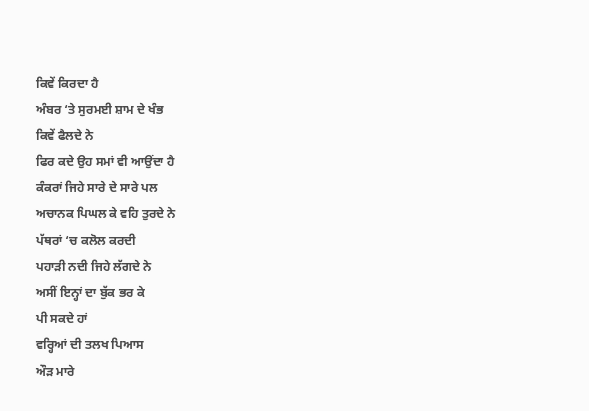ਕਿਵੇਂ ਕਿਰਦਾ ਹੈ
ਅੰਬਰ ‘ਤੇ ਸੁਰਮਈ ਸ਼ਾਮ ਦੇ ਖੰਭ
ਕਿਵੇਂ ਫੈਲਦੇ ਨੇ
ਫਿਰ ਕਦੇ ਉਹ ਸਮਾਂ ਵੀ ਆਉਂਦਾ ਹੈ
ਕੰਕਰਾਂ ਜਿਹੇ ਸਾਰੇ ਦੇ ਸਾਰੇ ਪਲ
ਅਚਾਨਕ ਪਿਘਲ ਕੇ ਵਹਿ ਤੁਰਦੇ ਨੇ
ਪੱਥਰਾਂ ‘ਚ ਕਲੋਲ ਕਰਦੀ
ਪਹਾੜੀ ਨਦੀ ਜਿਹੇ ਲੱਗਦੇ ਨੇ
ਅਸੀਂ ਇਨ੍ਹਾਂ ਦਾ ਬੁੱਕ ਭਰ ਕੇ
ਪੀ ਸਕਦੇ ਹਾਂ
ਵਰ੍ਹਿਆਂ ਦੀ ਤਲਖ ਪਿਆਸ
ਔੜ ਮਾਰੇ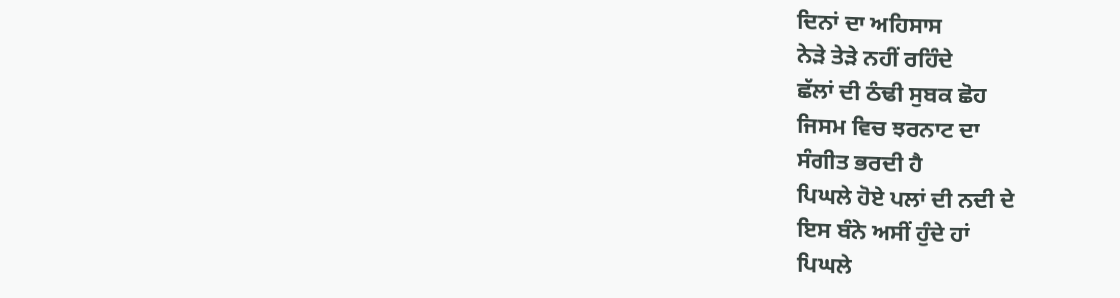ਦਿਨਾਂ ਦਾ ਅਹਿਸਾਸ
ਨੇੜੇ ਤੇੜੇ ਨਹੀਂ ਰਹਿੰਦੇ
ਛੱਲਾਂ ਦੀ ਠੰਢੀ ਸੁਬਕ ਛੋਹ
ਜਿਸਮ ਵਿਚ ਝਰਨਾਟ ਦਾ
ਸੰਗੀਤ ਭਰਦੀ ਹੈ
ਪਿਘਲੇ ਹੋਏ ਪਲਾਂ ਦੀ ਨਦੀ ਦੇ
ਇਸ ਬੰਨੇ ਅਸੀਂ ਹੁੰਦੇ ਹਾਂ
ਪਿਘਲੇ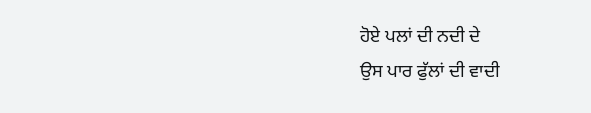ਹੋਏ ਪਲਾਂ ਦੀ ਨਦੀ ਦੇ
ਉਸ ਪਾਰ ਫੁੱਲਾਂ ਦੀ ਵਾਦੀ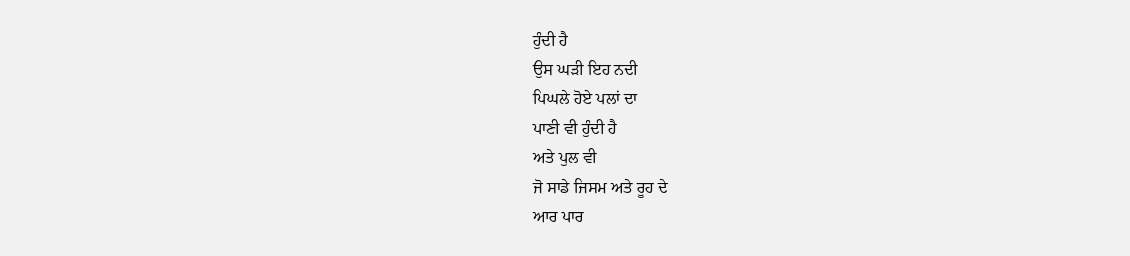ਹੁੰਦੀ ਹੈ
ਉਸ ਘੜੀ ਇਹ ਨਦੀ
ਪਿਘਲੇ ਹੋਏ ਪਲਾਂ ਦਾ
ਪਾਣੀ ਵੀ ਹੁੰਦੀ ਹੈ
ਅਤੇ ਪੁਲ ਵੀ
ਜੋ ਸਾਡੇ ਜਿਸਮ ਅਤੇ ਰੂਹ ਦੇ
ਆਰ ਪਾਰ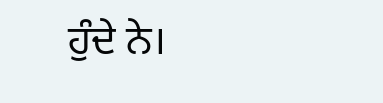ਹੁੰਦੇ ਨੇ।